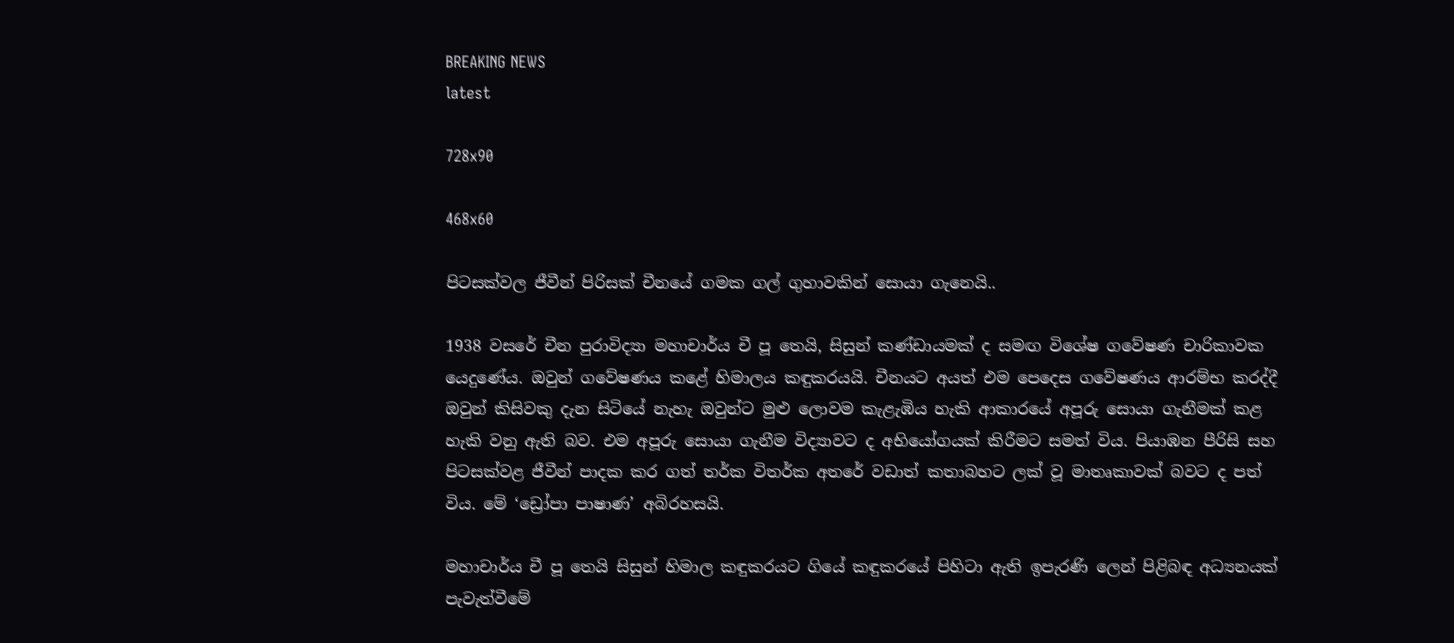BREAKING NEWS
latest

728x90

468x60

පිටසක්වල ජීවීන් පිරිසක් චීනයේ ගමක ගල් ගුහාවකින් සොයා ගැනෙයි..

1938 වසරේ චීන පුරාවිද්‍යා මහාචාර්ය චී පූ තෙයි, සිසුන් කණ්ඩායමක් ද සමඟ විශේෂ ගවේෂණ චාරිකාවක යෙදුණේය. ඔවුන් ගවේෂණය කළේ හිමාලය කඳුකරයයි. චීනයට අයත් එම පෙදෙස ගවේෂණය ආරම්භ කරද්දී ඔවුන් කිසිවකු දැන සිටියේ නැහැ ඔවුන්ට මුළු ලොවම කැළැඹිය හැකි ආකාරයේ අපූරු සොයා ගැනීමක් කළ හැකි වනු ඇති බව. එම අපූරු සොයා ගැනීම විද්‍යාවට ද අභියෝගයක් කිරීමට සමත් විය. පියාඹන පීරිසි සහ පිටසක්වළ ජීවීන් පාදක කර ගත් තර්ක විතර්ක අතරේ වඩාත් කතාබහට ලක් වූ මාතෘකාවක් බවට ද පත් විය. මේ ‘ඩ්‍රෝපා පාෂාණ’ අබිරහසයි.

මහාචාර්ය චී පූ තෙයි සිසුන් හිමාල කඳුකරයට ගියේ කඳුකරයේ පිහිටා ඇති ඉපැරණි ලෙන් පිළිබඳ අධ්‍යනයක් පැවැත්වීමේ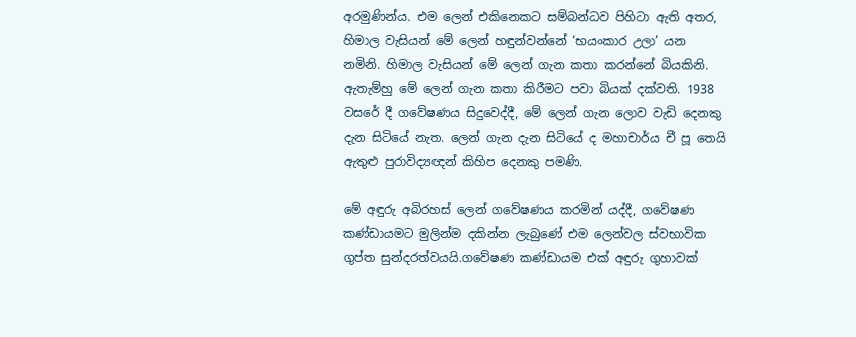අරමුණින්ය. එම ලෙන් එකිනෙකට සම්බන්ධව පිහිටා ඇති අතර, හිමාල වැසියන් මේ ලෙන් හඳුන්වන්නේ ‘භයංකාර උලා’ යන නමිනි. හිමාල වැසියන් මේ ලෙන් ගැන කතා කරන්නේ බියකිනි. ඇතැම්හු මේ ලෙන් ගැන කතා කිරීමට පවා බියක් දක්වති. 1938 වසරේ දී ගවේෂණය සිදුවෙද්දී, මේ ලෙන් ගැන ලොව වැඩි දෙනකු දැන සිටියේ නැත. ලෙන් ගැන දැන සිටියේ ද මහාචාර්ය චී පූ තෙයි ඇතුළු පුරාවිද්‍යඥන් කිහිප දෙනකු පමණි.

මේ අඳුරු අබිරහස් ලෙන් ගවේෂණය කරමින් යද්දී, ගවේෂණ කණ්ඩායමට මුලින්ම දකින්න ලැබුණේ එම ලෙන්වල ස්වභාවික ගුප්ත සුන්දරත්වයයි.ගවේෂණ කණ්ඩායම එක් අඳුරු ගුහාවක්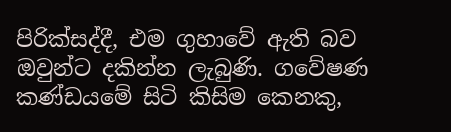පිරික්සද්දී, එම ගුහාවේ ඇති බව ඔවුන්ට දකින්න ලැබුණි. ගවේෂණ කණ්ඩයමේ සිටි කිසිම කෙනකු,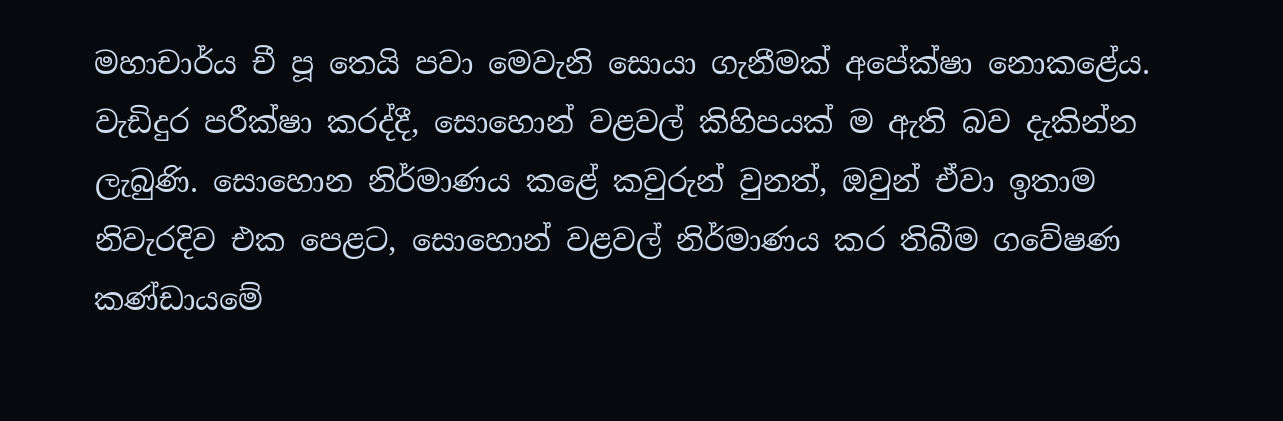මහාචාර්ය චී පූ තෙයි පවා මෙවැනි සොයා ගැනීමක් අපේක්ෂා නොකළේය. වැඩිදුර පරීක්ෂා කරද්දී, සොහොන් වළවල් කිහිපයක් ම ඇති බව දැකින්න ලැබුණි. සොහොන නිර්මාණය කළේ කවුරුන් වුනත්, ඔවුන් ඒවා ඉතාම නිවැරදිව එක පෙළට, සොහොන් වළවල් නිර්මාණය කර තිබීම ගවේෂණ කණ්ඩායමේ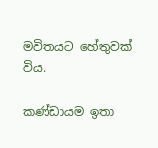මවිතයට හේතුවක් විය.

කණ්ඩායම ඉතා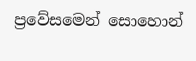ප්‍රවේසමෙන් සොහොන්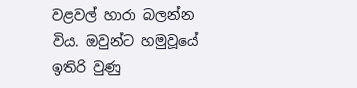වළවල් හාරා බලන්න විය. ඔවුන්ට හමුවූයේ ඉතිරි වුණු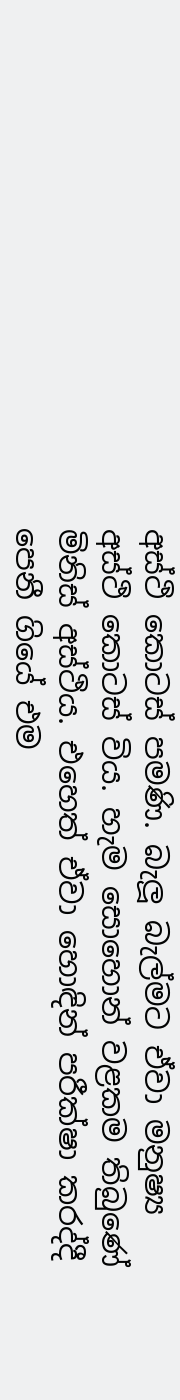අස්ථි කොටස් පමණි. බැලූ බැල්මට ඒවා මනුෂ්‍ය අස්ථි කොටස් විය. හැම සොහොන් වළකම තිබුණේ මිනිස් අස්ථිය. එහෙත් ඒවා හොඳින් පරීක්ෂා කරද්දී පෙනී ගියේ එම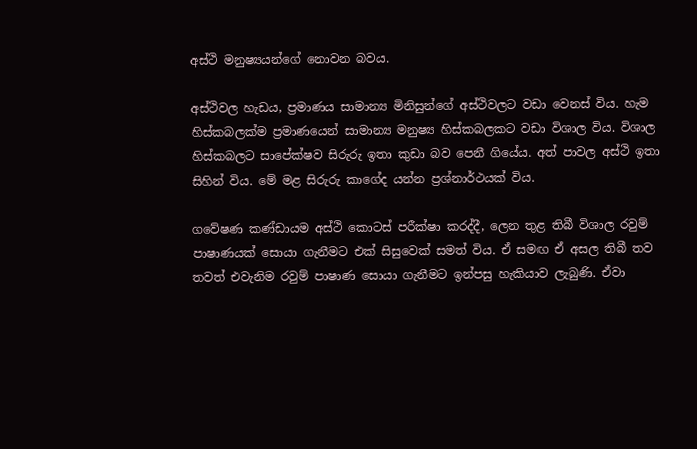අස්ථි මනුෂ්‍යයන්ගේ නොවන බවය.

අස්ථිවල හැඩය, ප්‍රමාණය සාමාන්‍ය මිනිසුන්ගේ අස්ථිවලට වඩා වෙනස් විය. හැම හිස්කබලක්ම ප්‍රමාණයෙන් සාමාන්‍ය මනුෂ්‍ය හිස්කබලකට වඩා විශාල විය. විශාල හිස්කබලට සාපේක්ෂව සිරුරු ඉතා කුඩා බව පෙනී ගියේය. අත් පාවල අස්ථි ඉතා සිහින් විය. මේ මළ සිරුරු කාගේද යන්න ප්‍රශ්නාර්ථයක් විය.

ගවේෂණ කණ්ඩායම අස්ථි කොටස් පරීක්ෂා කරද්දී, ලෙන තුළ තිබී විශාල රවුම් පාෂාණයක් සොයා ගැනීමට එක් සිසුවෙක් සමත් විය. ඒ සමඟ ඒ අසල තිබී තව තවත් එවැනිම රවුම් පාෂාණ සොයා ගැනීමට ඉන්පසු හැකියාව ලැබුණි. ඒවා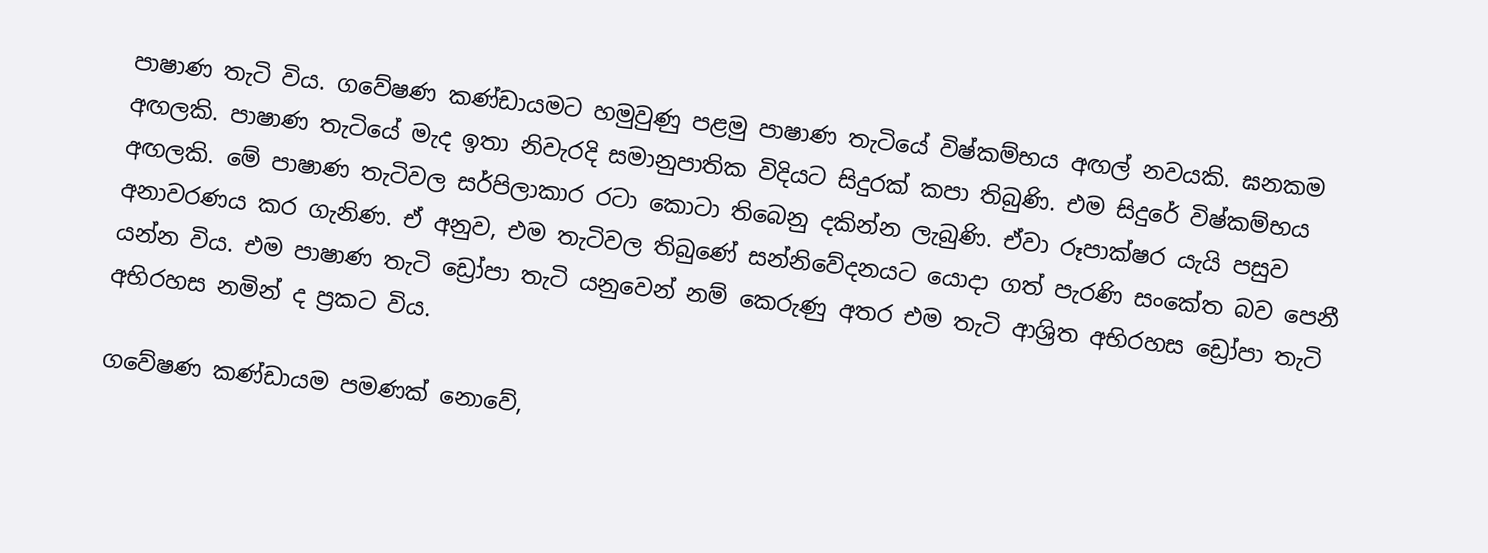පාෂාණ තැටි විය. ගවේෂණ කණ්ඩායමට හමුවුණු පළමු පාෂාණ තැටියේ විෂ්කම්භය අඟල් නවයකි. ඝනකම අඟලකි. පාෂාණ තැටියේ මැද ඉතා නිවැරදි සමානුපාතික විදියට සිදුරක් කපා තිබුණි. එම සිදුරේ විෂ්කම්භය අඟලකි. මේ පාෂාණ තැටිවල සර්පිලාකාර රටා කොටා තිබෙනු දකින්න ලැබුණි. ඒවා රූපාක්ෂර යැයි පසුව අනාවරණය කර ගැනිණ. ඒ අනුව, එම තැටිවල තිබුණේ සන්නිවේදනයට යොදා ගත් පැරණි සංකේත බව පෙනී යන්න විය. එම පාෂාණ තැටි ඩ්‍රෝපා තැටි යනුවෙන් නම් කෙරුණු අතර එම තැටි ආශ්‍රිත අභිරහස ඩ්‍රෝපා තැටි අභිරහස නමින් ද ප්‍රකට විය.

ගවේෂණ කණ්ඩායම පමණක් නොවේ,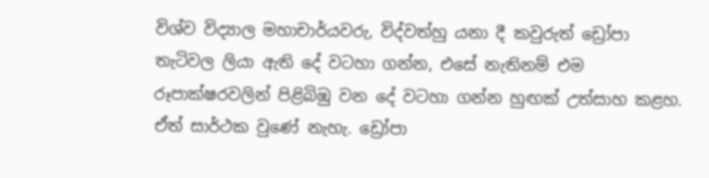විශ්ව විද්‍යාල මහාචාර්යවරු, විද්වත්හු යනා දී කවුරුත් ඩ්‍රෝපා තැටිවල ලියා ඇති දේ වටහා ගන්න, එසේ නැතිනම් එම රූපාක්ෂරවලින් පිළිබිඹු වන දේ වටහා ගන්න හුඟක් උත්සාහ කළහ. ඒත් සාර්ථක වුණේ නැහැ. ඩ්‍රෝපා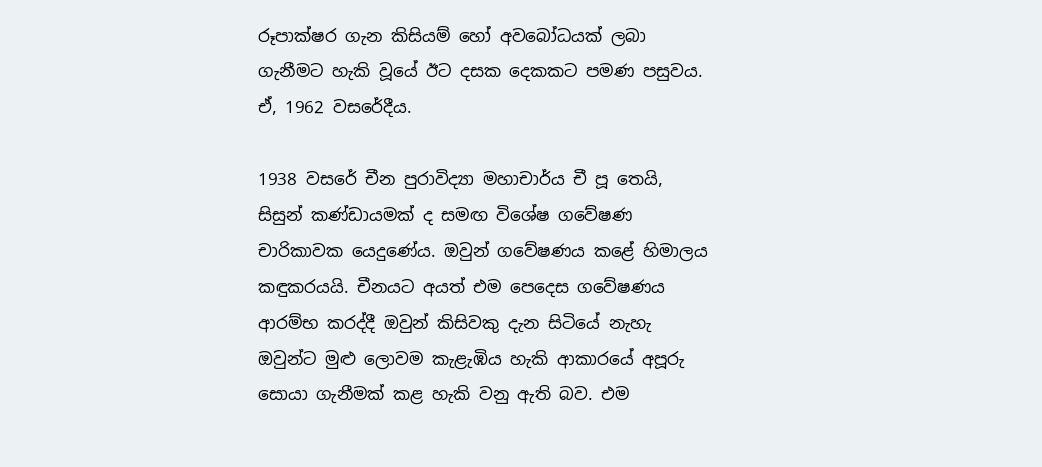රූපාක්ෂර ගැන කිසියම් හෝ අවබෝධයක් ලබා ගැනීමට හැකි වූයේ ඊට දසක දෙකකට පමණ පසුවය. ඒ, 1962 වසරේදීය.

1938 වසරේ චීන පුරාවිද්‍යා මහාචාර්ය චී පූ තෙයි, සිසුන් කණ්ඩායමක් ද සමඟ විශේෂ ගවේෂණ චාරිකාවක යෙදුණේය. ඔවුන් ගවේෂණය කළේ හිමාලය කඳුකරයයි. චීනයට අයත් එම පෙදෙස ගවේෂණය ආරම්භ කරද්දී ඔවුන් කිසිවකු දැන සිටියේ නැහැ ඔවුන්ට මුළු ලොවම කැළැඹිය හැකි ආකාරයේ අපූරු සොයා ගැනීමක් කළ හැකි වනු ඇති බව. එම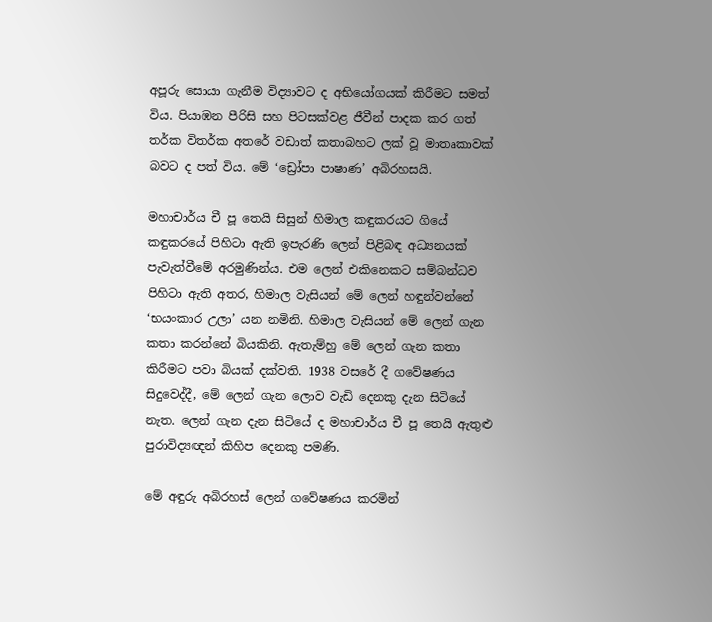අපූරු සොයා ගැනීම විද්‍යාවට ද අභියෝගයක් කිරීමට සමත් විය. පියාඹන පීරිසි සහ පිටසක්වළ ජීවීන් පාදක කර ගත් තර්ක විතර්ක අතරේ වඩාත් කතාබහට ලක් වූ මාතෘකාවක් බවට ද පත් විය. මේ ‘ඩ්‍රෝපා පාෂාණ’ අබිරහසයි.

මහාචාර්ය චී පූ තෙයි සිසුන් හිමාල කඳුකරයට ගියේ කඳුකරයේ පිහිටා ඇති ඉපැරණි ලෙන් පිළිබඳ අධ්‍යනයක් පැවැත්වීමේ අරමුණින්ය. එම ලෙන් එකිනෙකට සම්බන්ධව පිහිටා ඇති අතර, හිමාල වැසියන් මේ ලෙන් හඳුන්වන්නේ ‘භයංකාර උලා’ යන නමිනි. හිමාල වැසියන් මේ ලෙන් ගැන කතා කරන්නේ බියකිනි. ඇතැම්හු මේ ලෙන් ගැන කතා කිරීමට පවා බියක් දක්වති. 1938 වසරේ දී ගවේෂණය සිදුවෙද්දී, මේ ලෙන් ගැන ලොව වැඩි දෙනකු දැන සිටියේ නැත. ලෙන් ගැන දැන සිටියේ ද මහාචාර්ය චී පූ තෙයි ඇතුළු පුරාවිද්‍යඥන් කිහිප දෙනකු පමණි.

මේ අඳුරු අබිරහස් ලෙන් ගවේෂණය කරමින්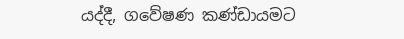යද්දී, ගවේෂණ කණ්ඩායමට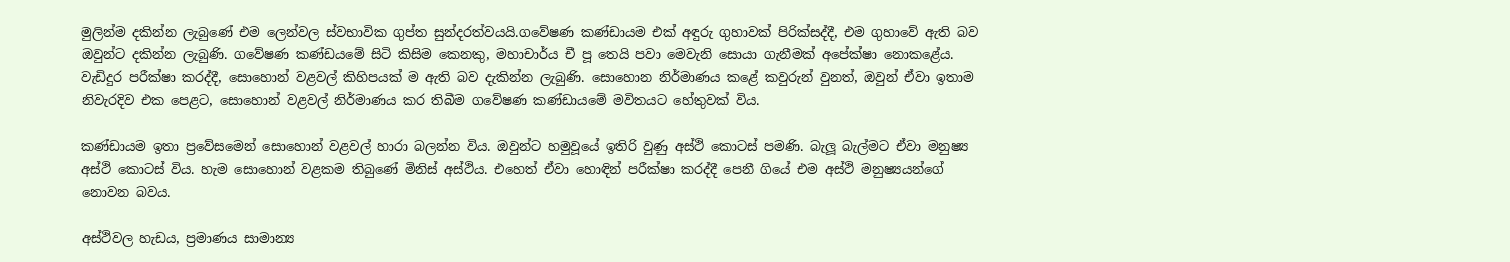මුලින්ම දකින්න ලැබුණේ එම ලෙන්වල ස්වභාවික ගුප්ත සුන්දරත්වයයි.ගවේෂණ කණ්ඩායම එක් අඳුරු ගුහාවක් පිරික්සද්දී, එම ගුහාවේ ඇති බව ඔවුන්ට දකින්න ලැබුණි. ගවේෂණ කණ්ඩයමේ සිටි කිසිම කෙනකු, මහාචාර්ය චී පූ තෙයි පවා මෙවැනි සොයා ගැනීමක් අපේක්ෂා නොකළේය. වැඩිදුර පරීක්ෂා කරද්දී, සොහොන් වළවල් කිහිපයක් ම ඇති බව දැකින්න ලැබුණි. සොහොන නිර්මාණය කළේ කවුරුන් වුනත්, ඔවුන් ඒවා ඉතාම නිවැරදිව එක පෙළට, සොහොන් වළවල් නිර්මාණය කර තිබීම ගවේෂණ කණ්ඩායමේ මවිතයට හේතුවක් විය.

කණ්ඩායම ඉතා ප්‍රවේසමෙන් සොහොන් වළවල් හාරා බලන්න විය. ඔවුන්ට හමුවූයේ ඉතිරි වුණු අස්ථි කොටස් පමණි. බැලූ බැල්මට ඒවා මනුෂ්‍ය අස්ථි කොටස් විය. හැම සොහොන් වළකම තිබුණේ මිනිස් අස්ථිය. එහෙත් ඒවා හොඳින් පරීක්ෂා කරද්දී පෙනී ගියේ එම අස්ථි මනුෂ්‍යයන්ගේ නොවන බවය.

අස්ථිවල හැඩය, ප්‍රමාණය සාමාන්‍ය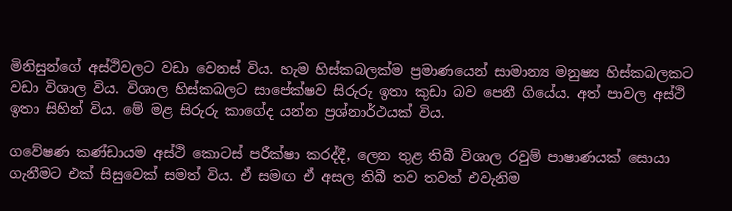මිනිසුන්ගේ අස්ථිවලට වඩා වෙනස් විය. හැම හිස්කබලක්ම ප්‍රමාණයෙන් සාමාන්‍ය මනුෂ්‍ය හිස්කබලකට වඩා විශාල විය. විශාල හිස්කබලට සාපේක්ෂව සිරුරු ඉතා කුඩා බව පෙනී ගියේය. අත් පාවල අස්ථි ඉතා සිහින් විය. මේ මළ සිරුරු කාගේද යන්න ප්‍රශ්නාර්ථයක් විය.

ගවේෂණ කණ්ඩායම අස්ථි කොටස් පරීක්ෂා කරද්දී, ලෙන තුළ තිබී විශාල රවුම් පාෂාණයක් සොයා ගැනීමට එක් සිසුවෙක් සමත් විය. ඒ සමඟ ඒ අසල තිබී තව තවත් එවැනිම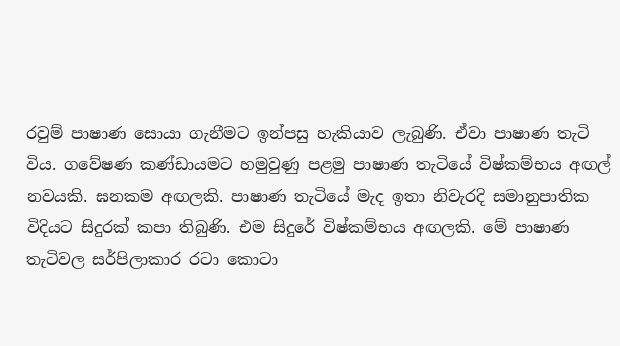රවුම් පාෂාණ සොයා ගැනීමට ඉන්පසු හැකියාව ලැබුණි. ඒවා පාෂාණ තැටි විය. ගවේෂණ කණ්ඩායමට හමුවුණු පළමු පාෂාණ තැටියේ විෂ්කම්භය අඟල් නවයකි. ඝනකම අඟලකි. පාෂාණ තැටියේ මැද ඉතා නිවැරදි සමානුපාතික විදියට සිදුරක් කපා තිබුණි. එම සිදුරේ විෂ්කම්භය අඟලකි. මේ පාෂාණ තැටිවල සර්පිලාකාර රටා කොටා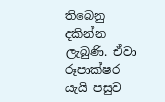තිබෙනු දකින්න ලැබුණි. ඒවා රූපාක්ෂර යැයි පසුව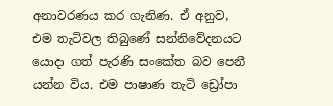අනාවරණය කර ගැනිණ. ඒ අනුව, එම තැටිවල තිබුණේ සන්නිවේදනයට යොදා ගත් පැරණි සංකේත බව පෙනී යන්න විය. එම පාෂාණ තැටි ඩ්‍රෝපා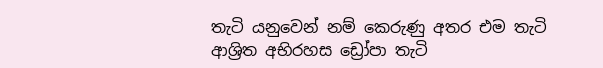තැටි යනුවෙන් නම් කෙරුණු අතර එම තැටි ආශ්‍රිත අභිරහස ඩ්‍රෝපා තැටි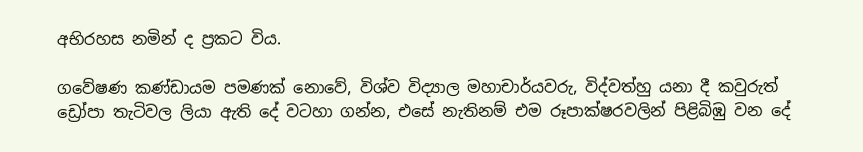අභිරහස නමින් ද ප්‍රකට විය.

ගවේෂණ කණ්ඩායම පමණක් නොවේ, විශ්ව විද්‍යාල මහාචාර්යවරු, විද්වත්හු යනා දී කවුරුත් ඩ්‍රෝපා තැටිවල ලියා ඇති දේ වටහා ගන්න, එසේ නැතිනම් එම රූපාක්ෂරවලින් පිළිබිඹු වන දේ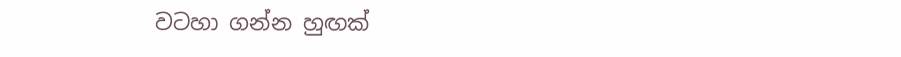වටහා ගන්න හුඟක්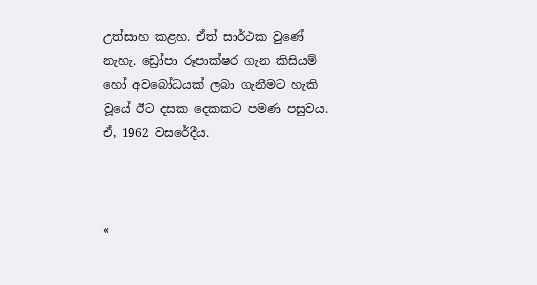උත්සාහ කළහ. ඒත් සාර්ථක වුණේ නැහැ. ඩ්‍රෝපා රූපාක්ෂර ගැන කිසියම් හෝ අවබෝධයක් ලබා ගැනීමට හැකි වූයේ ඊට දසක දෙකකට පමණ පසුවය. ඒ, 1962 වසරේදීය.



«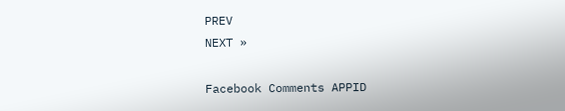PREV
NEXT »

Facebook Comments APPID